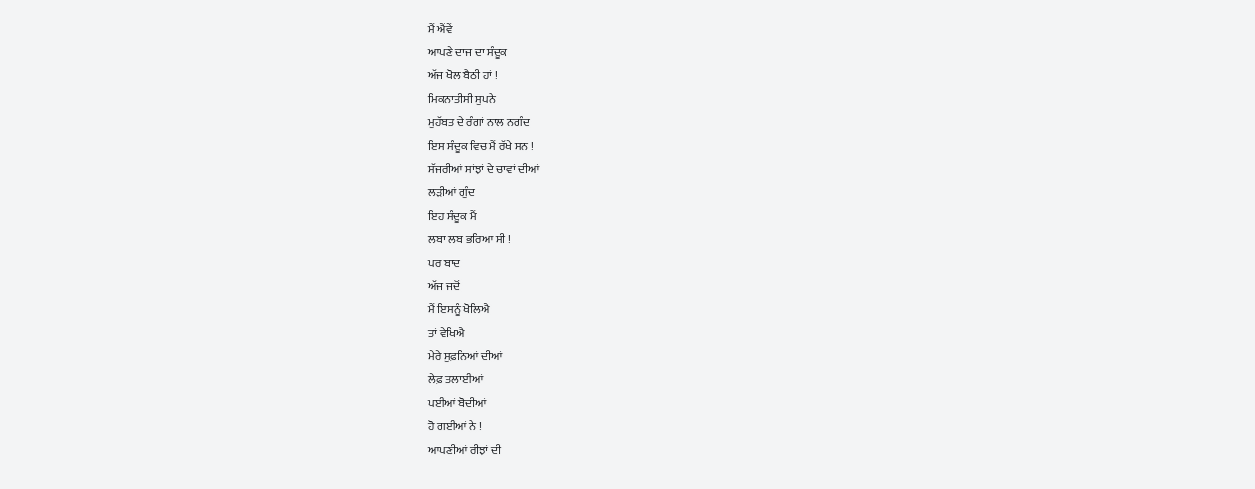ਮੈਂ ਐਂਵੇਂ
ਆਪਣੇ ਦਾਜ ਦਾ ਸੰਦੂਕ
ਅੱਜ ਖੋਲ ਬੈਠੀ ਹਾਂ !
ਮਿਕਨਾਤੀਸੀ ਸੁਪਨੇ
ਮੁਹੱਬਤ ਦੇ ਰੰਗਾਂ ਨਾਲ ਨਗੰਦ
ਇਸ ਸੰਦੂਕ ਵਿਚ ਮੈਂ ਰੱਖੇ ਸਨ !
ਸੱਜਰੀਆਂ ਸਾਂਝਾਂ ਦੇ ਚਾਵਾਂ ਦੀਆਂ
ਲੜੀਆਂ ਗੁੰਦ
ਇਹ ਸੰਦੂਕ ਮੈਂ
ਲਬਾ ਲਬ ਭਰਿਆ ਸੀ !
ਪਰ ਬਾਦ
ਅੱਜ ਜਦੋਂ
ਮੈਂ ਇਸਨੂੰ ਖੋਲਿਐ
ਤਾਂ ਵੇਖਿਐ
ਮੇਰੇ ਸੁਫ਼ਨਿਆਂ ਦੀਆਂ
ਲੇਫ਼ ਤਲਾਈਆਂ
ਪਈਆਂ ਬੋਦੀਆਂ
ਹੋ ਗਈਆਂ ਨੇ !
ਆਪਣੀਆਂ ਰੀਝਾਂ ਦੀ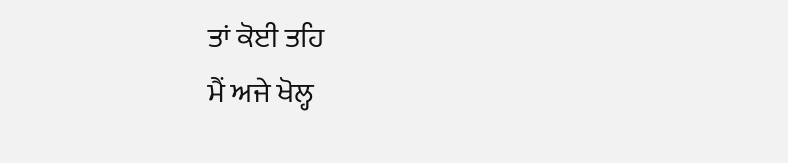ਤਾਂ ਕੋਈ ਤਹਿ
ਮੈਂ ਅਜੇ ਖੋਲ੍ਹ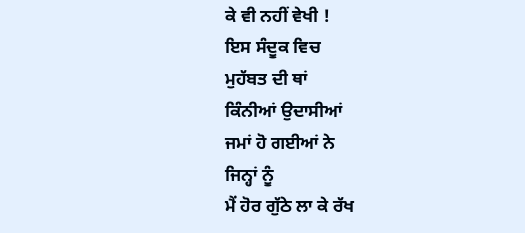ਕੇ ਵੀ ਨਹੀਂ ਵੇਖੀ !
ਇਸ ਸੰਦੂਕ ਵਿਚ
ਮੁਹੱਬਤ ਦੀ ਥਾਂ
ਕਿੰਨੀਆਂ ਉਦਾਸੀਆਂ
ਜਮਾਂ ਹੋ ਗਈਆਂ ਨੇ
ਜਿਨ੍ਹਾਂ ਨੂੰ
ਮੈਂ ਹੋਰ ਗੁੱਠੇ ਲਾ ਕੇ ਰੱਖ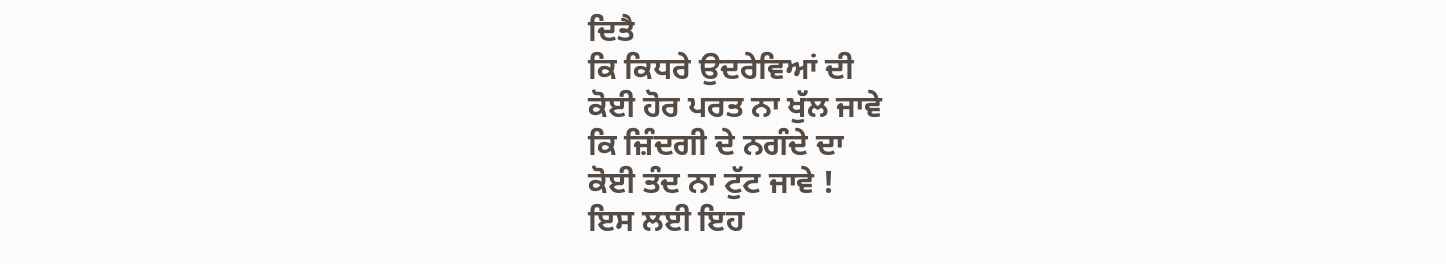ਦਿਤੈ
ਕਿ ਕਿਧਰੇ ਉਦਰੇਵਿਆਂ ਦੀ
ਕੋਈ ਹੋਰ ਪਰਤ ਨਾ ਖੁੱਲ ਜਾਵੇ
ਕਿ ਜ਼ਿੰਦਗੀ ਦੇ ਨਗੰਦੇ ਦਾ
ਕੋਈ ਤੰਦ ਨਾ ਟੁੱਟ ਜਾਵੇ !
ਇਸ ਲਈ ਇਹ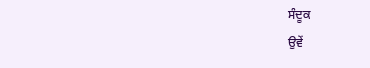ਸੰਦੂਕ
ਉਵੇਂ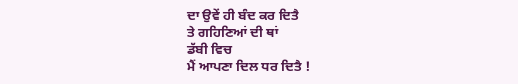ਦਾ ਉਵੇਂ ਹੀ ਬੰਦ ਕਰ ਦਿਤੈ
ਤੇ ਗਹਿਣਿਆਂ ਦੀ ਥਾਂ
ਡੱਬੀ ਵਿਚ
ਮੈਂ ਆਪਣਾ ਦਿਲ ਧਰ ਦਿਤੈ !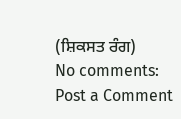(ਸ਼ਿਕਸਤ ਰੰਗ)
No comments:
Post a Comment